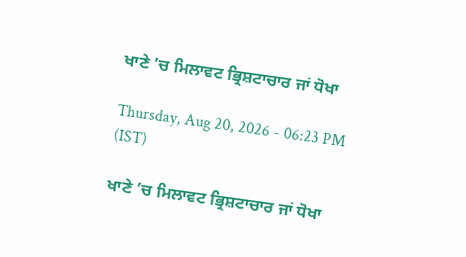ਖਾਣੇ ’ਚ ਮਿਲਾਵਟ ਭ੍ਰਿਸ਼ਟਾਚਾਰ ਜਾਂ ਧੋਖਾ

Thursday, Aug 20, 2026 - 06:23 PM (IST)

ਖਾਣੇ ’ਚ ਮਿਲਾਵਟ ਭ੍ਰਿਸ਼ਟਾਚਾਰ ਜਾਂ ਧੋਖਾ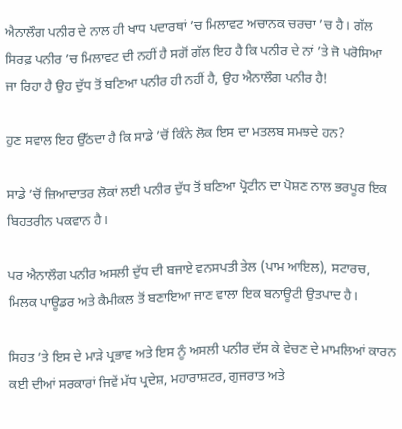ਐਨਾਲੌਗ ਪਨੀਰ ਦੇ ਨਾਲ ਹੀ ਖਾਧ ਪਦਾਰਥਾਂ ’ਚ ਮਿਲਾਵਟ ਅਚਾਨਕ ਚਰਚਾ ’ਚ ਹੈ। ਗੱਲ ਸਿਰਫ਼ ਪਨੀਰ ’ਚ ਮਿਲਾਵਟ ਦੀ ਨਹੀਂ ਹੈ ਸਗੋਂ ਗੱਲ ਇਹ ਹੈ ਕਿ ਪਨੀਰ ਦੇ ਨਾਂ ’ਤੇ ਜੋ ਪਰੋਸਿਆ ਜਾ ਰਿਹਾ ਹੈ ਉਹ ਦੁੱਧ ਤੋਂ ਬਣਿਆ ਪਨੀਰ ਹੀ ਨਹੀਂ ਹੈ, ਉਹ ਐਨਾਲੌਗ ਪਨੀਰ ਹੈ!

ਹੁਣ ਸਵਾਲ ਇਹ ਉੱਠਦਾ ਹੈ ਕਿ ਸਾਡੇ ’ਚੋਂ ਕਿੰਨੇ ਲੋਕ ਇਸ ਦਾ ਮਤਲਬ ਸਮਝਦੇ ਹਨ?

ਸਾਡੇ ’ਚੋਂ ਜ਼ਿਆਦਾਤਰ ਲੋਕਾਂ ਲਈ ਪਨੀਰ ਦੁੱਧ ਤੋਂ ਬਣਿਆ ਪ੍ਰੋਟੀਨ ਦਾ ਪੋਸ਼ਣ ਨਾਲ ਭਰਪੂਰ ਇਕ ਬਿਹਤਰੀਨ ਪਕਵਾਨ ਹੈ।

ਪਰ ਐਨਾਲੌਗ ਪਨੀਰ ਅਸਲੀ ਦੁੱਧ ਦੀ ਬਜਾਏ ਵਨਸਪਤੀ ਤੇਲ (ਪਾਮ ਆਇਲ), ਸਟਾਰਚ, ਮਿਲਕ ਪਾਊਡਰ ਅਤੇ ਕੈਮੀਕਲ ਤੋਂ ਬਣਾਇਆ ਜਾਣ ਵਾਲਾ ਇਕ ਬਨਾਊਟੀ ਉਤਪਾਦ ਹੈ।

ਸਿਹਤ ’ਤੇ ਇਸ ਦੇ ਮਾੜੇ ਪ੍ਰਭਾਵ ਅਤੇ ਇਸ ਨੂੰ ਅਸਲੀ ਪਨੀਰ ਦੱਸ ਕੇ ਵੇਚਣ ਦੇ ਮਾਮਲਿਆਂ ਕਾਰਨ ਕਈ ਦੀਆਂ ਸਰਕਾਰਾਂ ਜਿਵੇਂ ਮੱਧ ਪ੍ਰਦੇਸ਼, ਮਹਾਰਾਸ਼ਟਰ, ਗੁਜਰਾਤ ਅਤੇ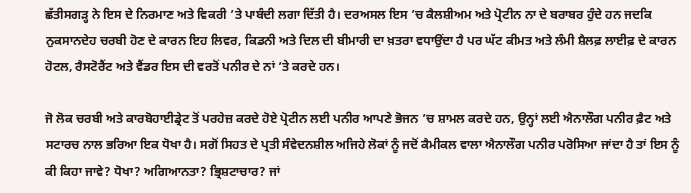ਛੱਤੀਸਗੜ੍ਹ ਨੇ ਇਸ ਦੇ ਨਿਰਮਾਣ ਅਤੇ ਵਿਕਰੀ ’ਤੇ ਪਾਬੰਦੀ ਲਗਾ ਦਿੱਤੀ ਹੈ। ਦਰਅਸਲ ਇਸ ’ਚ ਕੈਲਸ਼ੀਅਮ ਅਤੇ ਪ੍ਰੋਟੀਨ ਨਾ ਦੇ ਬਰਾਬਰ ਹੁੰਦੇ ਹਨ ਜਦਕਿ ਨੁਕਸਾਨਦੇਹ ਚਰਬੀ ਹੋਣ ਦੇ ਕਾਰਨ ਇਹ ਲਿਵਰ, ਕਿਡਨੀ ਅਤੇ ਦਿਲ ਦੀ ਬੀਮਾਰੀ ਦਾ ਖ਼ਤਰਾ ਵਧਾਉਂਦਾ ਹੈ ਪਰ ਘੱਟ ਕੀਮਤ ਅਤੇ ਲੰਮੀ ਸ਼ੈਲਫ਼ ਲਾਈਫ਼ ਦੇ ਕਾਰਨ ਹੋਟਲ, ਰੈਸਟੋਰੈਂਟ ਅਤੇ ਵੈਂਡਰ ਇਸ ਦੀ ਵਰਤੋਂ ਪਨੀਰ ਦੇ ਨਾਂ ’ਤੇ ਕਰਦੇ ਹਨ।

ਜੋ ਲੋਕ ਚਰਬੀ ਅਤੇ ਕਾਰਬੋਹਾਈਡ੍ਰੇਟ ਤੋਂ ਪਰਹੇਜ਼ ਕਰਦੇ ਹੋਏ ਪ੍ਰੋਟੀਨ ਲਈ ਪਨੀਰ ਆਪਣੇ ਭੋਜਨ ’ਚ ਸ਼ਾਮਲ ਕਰਦੇ ਹਨ, ਉਨ੍ਹਾਂ ਲਈ ਐਨਾਲੌਗ ਪਨੀਰ ਫ਼ੈਟ ਅਤੇ ਸਟਾਰਚ ਨਾਲ ਭਰਿਆ ਇਕ ਧੋਖਾ ਹੈ। ਸਗੋਂ ਸਿਹਤ ਦੇ ਪ੍ਰਤੀ ਸੰਵੇਦਨਸ਼ੀਲ ਅਜਿਹੇ ਲੋਕਾਂ ਨੂੰ ਜਦੋਂ ਕੈਮੀਕਲ ਵਾਲਾ ਐਨਾਲੌਗ ਪਨੀਰ ਪਰੋਸਿਆ ਜਾਂਦਾ ਹੈ ਤਾਂ ਇਸ ਨੂੰ ਕੀ ਕਿਹਾ ਜਾਵੇ? ਧੋਖਾ? ਅਗਿਆਨਤਾ? ਭ੍ਰਿਸ਼ਟਾਚਾਰ? ਜਾਂ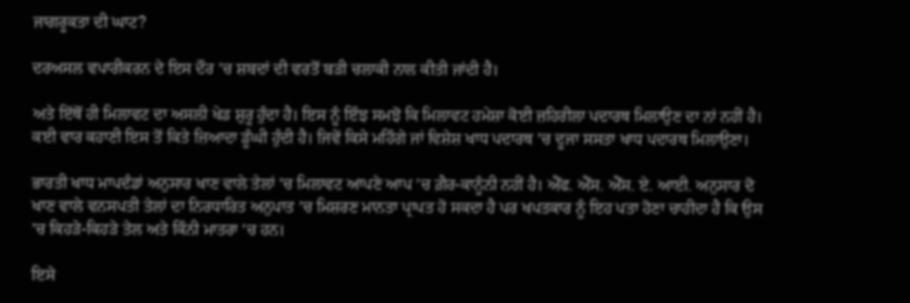ਜਾਗਰੂਕਤਾ ਦੀ ਘਾਟ?

ਦਰਅਸਲ ਵਪਾਰੀਕਰਨ ਦੇ ਇਸ ਦੌਰ ’ਚ ਸ਼ਬਦਾਂ ਦੀ ਵਰਤੋਂ ਬੜੀ ਚਲਾਕੀ ਨਾਲ ਕੀਤੀ ਜਾਂਦੀ ਹੈ।

ਅਤੇ ਇੱਥੋਂ ਹੀ ਮਿਲਾਵਟ ਦਾ ਅਸਲੀ ਖੇਡ ਸ਼ੁਰੂ ਹੁੰਦਾ ਹੈ। ਇਸ ਨੂੰ ਇੰਝ ਸਮਝੋ ਕਿ ਮਿਲਾਵਟ ਹਮੇਸ਼ਾ ਕੋਈ ਜ਼ਹਿਰੀਲਾ ਪਦਾਰਥ ਮਿਲਾਉਣ ਦਾ ਨਾਂ ਨਹੀਂ ਹੈ। ਕਈ ਵਾਰ ਕਹਾਣੀ ਇਸ ਤੋਂ ਕਿਤੇ ਜ਼ਿਆਦਾ ਡੂੰਘੀ ਹੁੰਦੀ ਹੈ। ਜਿਵੇਂ ਕਿਸੇ ਮਹਿੰਗੇ ਜਾਂ ਵਿਸ਼ੇਸ਼ ਖਾਧ ਪਦਾਰਥ ’ਚ ਦੂਜਾ ਸਸਤਾ ਖਾਧ ਪਦਾਰਥ ਮਿਲਾਉਣਾ।

ਭਾਰਤੀ ਖਾਧ ਮਾਪਦੰਡਾਂ ਅਨੁਸਾਰ ਖਾਣ ਵਾਲੇ ਤੇਲਾਂ ’ਚ ਮਿਲਾਵਟ ਆਪਣੇ ਆਪ ’ਚ ਗ਼ੈਰ-ਕਾਨੂੰਨੀ ਨਹੀਂ ਹੈ। ਐੱਫ. ਐੱਸ. ਐੱਸ. ਏ. ਆਈ. ਅਨੁਸਾਰ ਦੋ ਖਾਣ ਵਾਲੇ ਵਨਸਪਤੀ ਤੇਲਾਂ ਦਾ ਨਿਰਧਾਰਿਤ ਅਨੁਪਾਤ ’ਚ ਮਿਸ਼ਰਣ ਮਾਨਤਾ ਪ੍ਰਾਪਤ ਹੋ ਸਕਦਾ ਹੈ ਪਰ ਖਪਤਕਾਰ ਨੂੰ ਇਹ ਪਤਾ ਹੋਣਾ ਚਾਹੀਦਾ ਹੈ ਕਿ ਉਸ ’ਚ ਕਿਹੜੇ-ਕਿਹੜੇ ਤੇਲ ਅਤੇ ਕਿੰਨੀ ਮਾਤਰਾ ’ਚ ਹਨ।

ਇਸੇ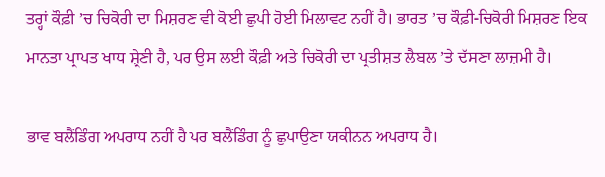ਤਰ੍ਹਾਂ ਕੌਫ਼ੀ ’ਚ ਚਿਕੋਰੀ ਦਾ ਮਿਸ਼ਰਣ ਵੀ ਕੋਈ ਛੁਪੀ ਹੋਈ ਮਿਲਾਵਟ ਨਹੀਂ ਹੈ। ਭਾਰਤ ’ਚ ਕੌਫ਼ੀ-ਚਿਕੋਰੀ ਮਿਸ਼ਰਣ ਇਕ ਮਾਨਤਾ ਪ੍ਰਾਪਤ ਖਾਧ ਸ਼੍ਰੇਣੀ ਹੈ, ਪਰ ਉਸ ਲਈ ਕੌਫ਼ੀ ਅਤੇ ਚਿਕੋਰੀ ਦਾ ਪ੍ਰਤੀਸ਼ਤ ਲੈਬਲ ’ਤੇ ਦੱਸਣਾ ਲਾਜ਼ਮੀ ਹੈ।

ਭਾਵ ਬਲੈਂਡਿੰਗ ਅਪਰਾਧ ਨਹੀਂ ਹੈ ਪਰ ਬਲੈਂਡਿੰਗ ਨੂੰ ਛੁਪਾਉਣਾ ਯਕੀਨਨ ਅਪਰਾਧ ਹੈ।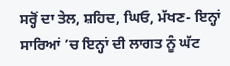ਸਰ੍ਹੋਂ ਦਾ ਤੇਲ, ਸ਼ਹਿਦ, ਘਿਓ, ਮੱਖਣ- ਇਨ੍ਹਾਂ ਸਾਰਿਆਂ ’ਚ ਇਨ੍ਹਾਂ ਦੀ ਲਾਗਤ ਨੂੰ ਘੱਟ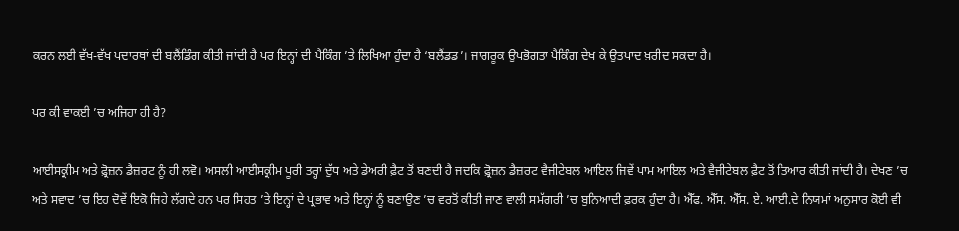ਕਰਨ ਲਈ ਵੱਖ-ਵੱਖ ਪਦਾਰਥਾਂ ਦੀ ਬਲੈਂਡਿੰਗ ਕੀਤੀ ਜਾਂਦੀ ਹੈ ਪਰ ਇਨ੍ਹਾਂ ਦੀ ਪੈਕਿੰਗ ’ਤੇ ਲਿਖਿਆ ਹੁੰਦਾ ਹੈ ‘ਬਲੈਂਡਡ’। ਜਾਗਰੂਕ ਉਪਭੋਗਤਾ ਪੈਕਿੰਗ ਦੇਖ ਕੇ ਉਤਪਾਦ ਖ਼ਰੀਦ ਸਕਦਾ ਹੈ।

ਪਰ ਕੀ ਵਾਕਈ ’ਚ ਅਜਿਹਾ ਹੀ ਹੈ?

ਆਈਸਕ੍ਰੀਮ ਅਤੇ ਫ਼੍ਰੋਜ਼ਨ ਡੈਜ਼ਰਟ ਨੂੰ ਹੀ ਲਵੋ। ਅਸਲੀ ਆਈਸਕ੍ਰੀਮ ਪੂਰੀ ਤਰ੍ਹਾਂ ਦੁੱਧ ਅਤੇ ਡੇਅਰੀ ਫ਼ੈਟ ਤੋਂ ਬਣਦੀ ਹੈ ਜਦਕਿ ਫ਼੍ਰੋਜ਼ਨ ਡੈਜ਼ਰਟ ਵੈਜੀਟੇਬਲ ਆਇਲ ਜਿਵੇਂ ਪਾਮ ਆਇਲ ਅਤੇ ਵੈਜੀਟੇਬਲ ਫ਼ੈਟ ਤੋਂ ਤਿਆਰ ਕੀਤੀ ਜਾਂਦੀ ਹੈ। ਦੇਖਣ ’ਚ ਅਤੇ ਸਵਾਦ ’ਚ ਇਹ ਦੋਵੇਂ ਇਕੋ ਜਿਹੇ ਲੱਗਦੇ ਹਨ ਪਰ ਸਿਹਤ ’ਤੇ ਇਨ੍ਹਾਂ ਦੇ ਪ੍ਰਭਾਵ ਅਤੇ ਇਨ੍ਹਾਂ ਨੂੰ ਬਣਾਉਣ ’ਚ ਵਰਤੋਂ ਕੀਤੀ ਜਾਣ ਵਾਲੀ ਸਮੱਗਰੀ ’ਚ ਬੁਨਿਆਦੀ ਫ਼ਰਕ ਹੁੰਦਾ ਹੈ। ਐੱਫ. ਐੱਸ. ਐੱਸ. ਏ. ਆਈ.ਦੇ ਨਿਯਮਾਂ ਅਨੁਸਾਰ ਕੋਈ ਵੀ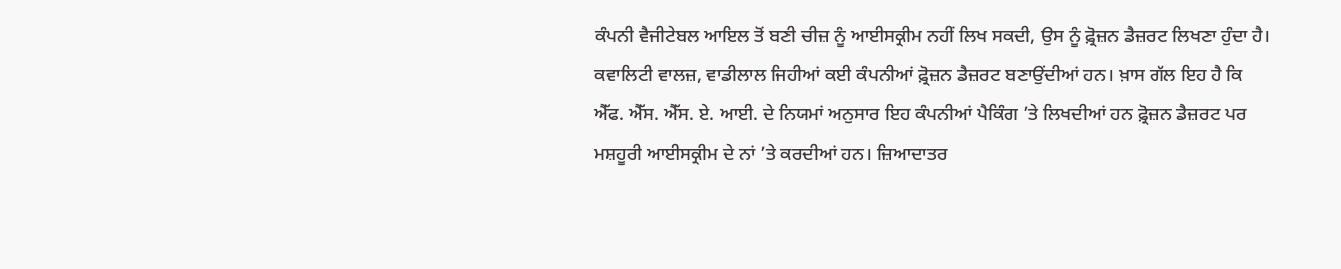ਕੰਪਨੀ ਵੈਜੀਟੇਬਲ ਆਇਲ ਤੋਂ ਬਣੀ ਚੀਜ਼ ਨੂੰ ਆਈਸਕ੍ਰੀਮ ਨਹੀਂ ਲਿਖ ਸਕਦੀ, ਉਸ ਨੂੰ ਫ਼੍ਰੋਜ਼ਨ ਡੈਜ਼ਰਟ ਲਿਖਣਾ ਹੁੰਦਾ ਹੈ। ਕਵਾਲਿਟੀ ਵਾਲਜ਼, ਵਾਡੀਲਾਲ ਜਿਹੀਆਂ ਕਈ ਕੰਪਨੀਆਂ ਫ਼੍ਰੋਜ਼ਨ ਡੈਜ਼ਰਟ ਬਣਾਉਂਦੀਆਂ ਹਨ। ਖ਼ਾਸ ਗੱਲ ਇਹ ਹੈ ਕਿ ਐੱਫ. ਐੱਸ. ਐੱਸ. ਏ. ਆਈ. ਦੇ ਨਿਯਮਾਂ ਅਨੁਸਾਰ ਇਹ ਕੰਪਨੀਆਂ ਪੈਕਿੰਗ ’ਤੇ ਲਿਖਦੀਆਂ ਹਨ ਫ਼੍ਰੋਜ਼ਨ ਡੈਜ਼ਰਟ ਪਰ ਮਸ਼ਹੂਰੀ ਆਈਸਕ੍ਰੀਮ ਦੇ ਨਾਂ ’ਤੇ ਕਰਦੀਆਂ ਹਨ। ਜ਼ਿਆਦਾਤਰ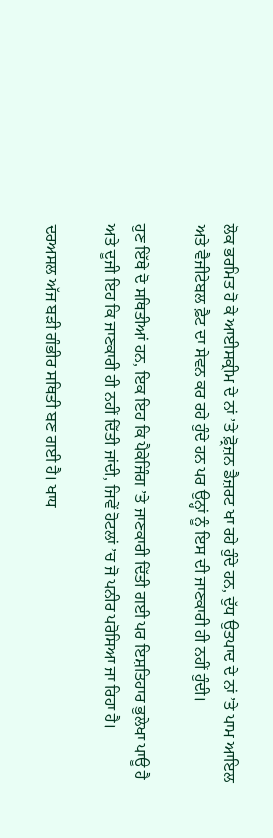ਲੋਕ ਭਰਮਿਤ ਹੋ ਕੇ ਆਈਸਕ੍ਰੀਮ ਦੇ ਨਾਂ ’ਤੇ ਫ਼੍ਰੋਜ਼ਨ ਡੈਜ਼ਰਟ ਖਾ ਰਹੇ ਹੁੰਦੇ ਹਨ, ਦੁੱਧ ਉਤਪਾਦ ਦੇ ਨਾਂ ’ਤੇ ਪਾਮ ਆਇਲ ਅਤੇ ਵੈਜੀਟੇਬਲ ਫ਼ੈਟ ਦਾ ਸੇਵਨ ਕਰ ਰਹੇ ਹੁੰਦੇ ਹਨ ਪਰ ਉਨ੍ਹਾਂ ਨੂੰ ਇਸ ਦੀ ਜਾਣਕਾਰੀ ਹੀ ਨਹੀਂ ਹੁੰਦੀ।

ਹੁਣ ਇੱਥੇ ਦੋ ਸਥਿਤੀਆਂ ਹਨ, ਇਕ ਇਹ ਕਿ ਪੈਕੇਜਿੰਗ ’ਤੇ ਜਾਣਕਾਰੀ ਦਿੱਤੀ ਗਈ ਪਰ ਇਸ਼ਤਿਹਾਰ ਭੁਲੇਖਾ ਪਾਊ ਹੈ ਅਤੇ ਦੂਜੀ ਇਹ ਕਿ ਜਾਣਕਾਰੀ ਹੀ ਨਹੀਂ ਦਿੱਤੀ ਜਾਂਦੀ, ਜਿਵੇਂ ਹੋਟਲਾਂ ’ਚ ਜੋ ਪਨੀਰ ਪਰੋਸਿਆ ਜਾ ਰਿਹਾ ਹੈ।

ਦਰਅਸਲ ਅੱਜ ਬੜੀ ਗੰਭੀਰ ਸਥਿਤੀ ਬਣ ਗਈ ਹੈ। ਖਾਧ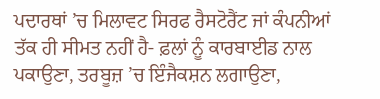ਪਦਾਰਥਾਂ ’ਚ ਮਿਲਾਵਟ ਸਿਰਫ ਰੈਸਟੋਰੈਂਟ ਜਾਂ ਕੰਪਨੀਆਂ ਤੱਕ ਹੀ ਸੀਮਤ ਨਹੀਂ ਹੈ- ਫ਼ਲਾਂ ਨੂੰ ਕਾਰਬਾਈਡ ਨਾਲ ਪਕਾਉਣਾ, ਤਰਬੂਜ਼ ’ਚ ਇੰਜੈਕਸ਼ਨ ਲਗਾਉਣਾ,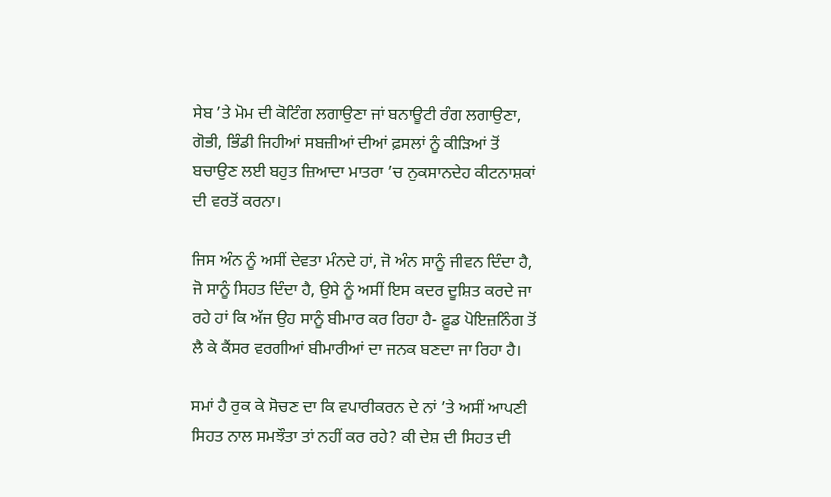ਸੇਬ ’ਤੇ ਮੋਮ ਦੀ ਕੋਟਿੰਗ ਲਗਾਉਣਾ ਜਾਂ ਬਨਾਊਟੀ ਰੰਗ ਲਗਾਉਣਾ, ਗੋਭੀ, ਭਿੰਡੀ ਜਿਹੀਆਂ ਸਬਜ਼ੀਆਂ ਦੀਆਂ ਫ਼ਸਲਾਂ ਨੂੰ ਕੀੜਿਆਂ ਤੋਂ ਬਚਾਉਣ ਲਈ ਬਹੁਤ ਜ਼ਿਆਦਾ ਮਾਤਰਾ ’ਚ ਨੁਕਸਾਨਦੇਹ ਕੀਟਨਾਸ਼ਕਾਂ ਦੀ ਵਰਤੋਂ ਕਰਨਾ।

ਜਿਸ ਅੰਨ ਨੂੰ ਅਸੀਂ ਦੇਵਤਾ ਮੰਨਦੇ ਹਾਂ, ਜੋ ਅੰਨ ਸਾਨੂੰ ਜੀਵਨ ਦਿੰਦਾ ਹੈ, ਜੋ ਸਾਨੂੰ ਸਿਹਤ ਦਿੰਦਾ ਹੈ, ਉਸੇ ਨੂੰ ਅਸੀਂ ਇਸ ਕਦਰ ਦੂਸ਼ਿਤ ਕਰਦੇ ਜਾ ਰਹੇ ਹਾਂ ਕਿ ਅੱਜ ਉਹ ਸਾਨੂੰ ਬੀਮਾਰ ਕਰ ਰਿਹਾ ਹੈ- ਫ਼ੂਡ ਪੋਇਜ਼ਨਿੰਗ ਤੋਂ ਲੈ ਕੇ ਕੈਂਸਰ ਵਰਗੀਆਂ ਬੀਮਾਰੀਆਂ ਦਾ ਜਨਕ ਬਣਦਾ ਜਾ ਰਿਹਾ ਹੈ।

ਸਮਾਂ ਹੈ ਰੁਕ ਕੇ ਸੋਚਣ ਦਾ ਕਿ ਵਪਾਰੀਕਰਨ ਦੇ ਨਾਂ ’ਤੇ ਅਸੀਂ ਆਪਣੀ ਸਿਹਤ ਨਾਲ ਸਮਝੌਤਾ ਤਾਂ ਨਹੀਂ ਕਰ ਰਹੇ? ਕੀ ਦੇਸ਼ ਦੀ ਸਿਹਤ ਦੀ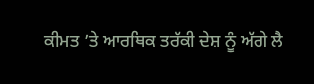ਕੀਮਤ ’ਤੇ ਆਰਥਿਕ ਤਰੱਕੀ ਦੇਸ਼ ਨੂੰ ਅੱਗੇ ਲੈ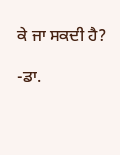ਕੇ ਜਾ ਸਕਦੀ ਹੈ?

-ਡਾ.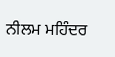ਨੀਲਮ ਮਹਿੰਦਰ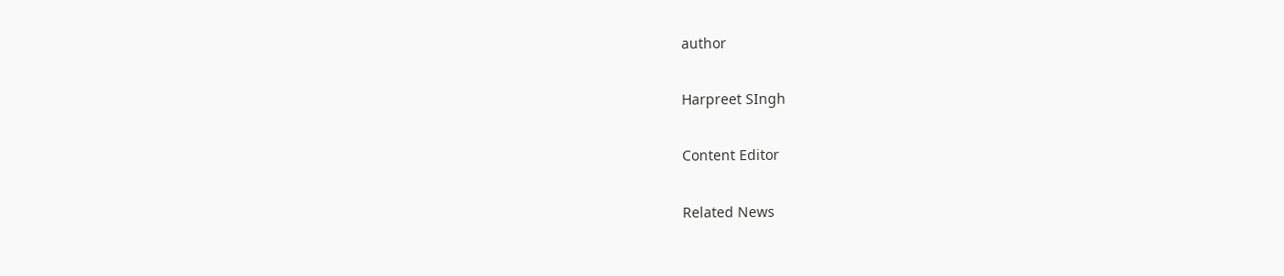author

Harpreet SIngh

Content Editor

Related News